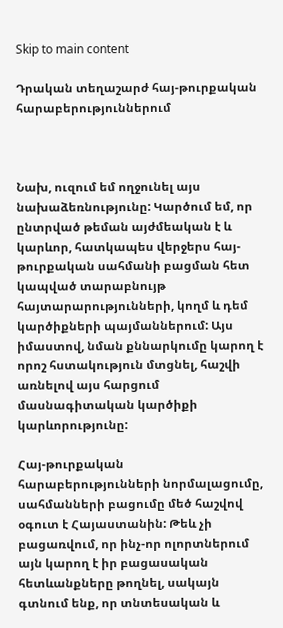Skip to main content

Դրական տեղաշարժ հայ-թուրքական հարաբերություններում



Նախ, ուզում եմ ողջունել այս նախաձեռնությունը: Կարծում եմ, որ ընտրված թեման այժմեական է և կարևոր, հատկապես վերջերս հայ-թուրքական սահմանի բացման հետ կապված տարաբնույթ հայտարարությունների, կողմ և դեմ կարծիքների պայմաններում: Այս իմաստով, նման քննարկումը կարող է որոշ հստակություն մտցնել, հաշվի առնելով այս հարցում մասնագիտական կարծիքի կարևորությունը:

Հայ-թուրքական հարաբերությունների նորմալացումը, սահմանների բացումը մեծ հաշվով օգուտ է Հայաստանին: Թեև չի բացառվում, որ ինչ-որ ոլորտներում այն կարող է իր բացասական հետևանքները թողնել, սակայն գտնում ենք, որ տնտեսական և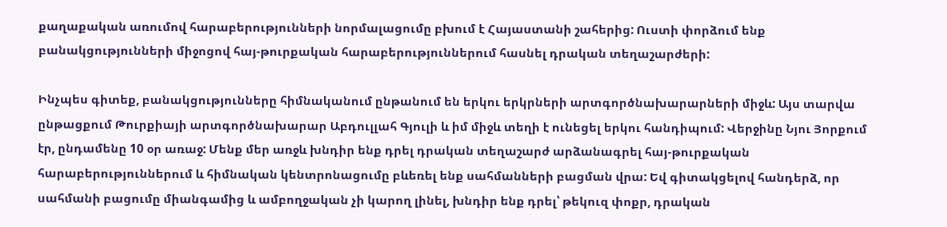քաղաքական առումով հարաբերությունների նորմալացումը բխում է Հայաստանի շահերից: Ուստի փորձում ենք բանակցությունների միջոցով հայ-թուրքական հարաբերություններում հասնել դրական տեղաշարժերի:

Ինչպես գիտեք, բանակցությունները հիմնականում ընթանում են երկու երկրների արտգործնախարարների միջև: Այս տարվա ընթացքում Թուրքիայի արտգործնախարար Աբդուլլահ Գյուլի և իմ միջև տեղի է ունեցել երկու հանդիպում: Վերջինը Նյու Յորքում էր, ընդամենը 10 օր առաջ: Մենք մեր առջև խնդիր ենք դրել դրական տեղաշարժ արձանագրել հայ-թուրքական հարաբերություններում և հիմնական կենտրոնացումը բևեռել ենք սահմանների բացման վրա: Եվ գիտակցելով հանդերձ, որ սահմանի բացումը միանգամից և ամբողջական չի կարող լինել, խնդիր ենք դրել՝ թեկուզ փոքր, դրական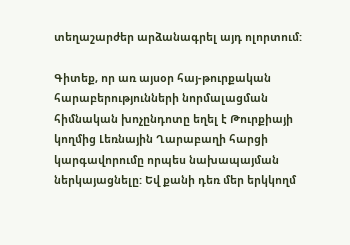տեղաշարժեր արձանագրել այդ ոլորտում:

Գիտեք, որ առ այսօր հայ-թուրքական հարաբերությունների նորմալացման հիմնական խոչընդոտը եղել է Թուրքիայի կողմից Լեռնային Ղարաբաղի հարցի կարգավորումը որպես նախապայման ներկայացնելը: Եվ քանի դեռ մեր երկկողմ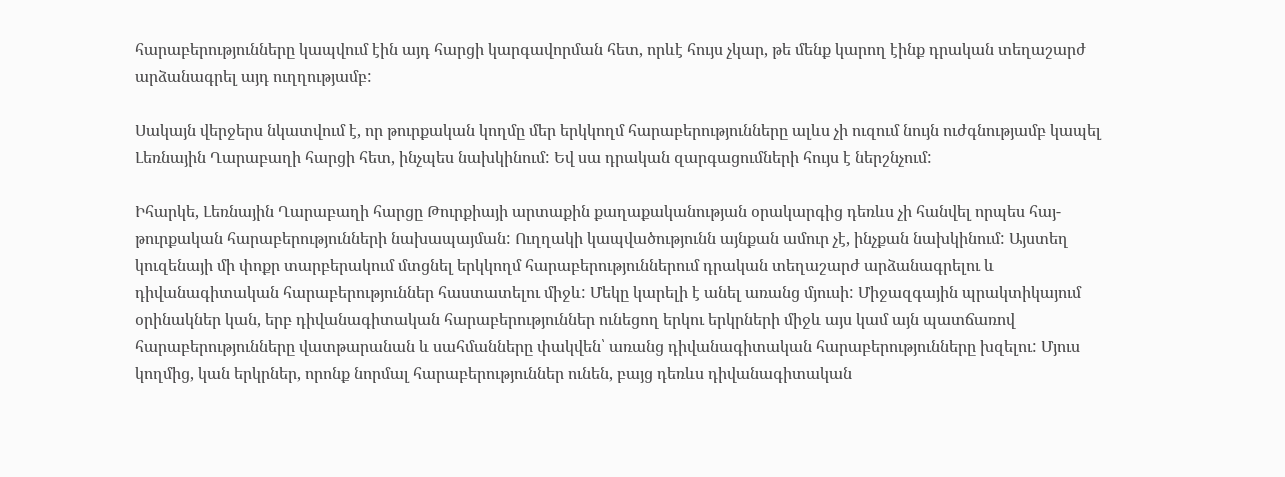հարաբերությունները կապվում էին այդ հարցի կարգավորման հետ, որևէ հույս չկար, թե մենք կարող էինք դրական տեղաշարժ արձանագրել այդ ուղղությամբ:

Սակայն վերջերս նկատվում է, որ թուրքական կողմը մեր երկկողմ հարաբերությունները ալևս չի ուզում նույն ուժգնությամբ կապել Լեռնային Ղարաբաղի հարցի հետ, ինչպես նախկինում: Եվ սա դրական զարգացումների հույս է ներշնչում:

Իհարկե, Լեռնային Ղարաբաղի հարցը Թուրքիայի արտաքին քաղաքականության օրակարգից դեռևս չի հանվել որպես հայ-թուրքական հարաբերությունների նախապայման: Ուղղակի կապվածությունն այնքան ամուր չէ, ինչքան նախկինում: Այստեղ կուզենայի մի փոքր տարբերակում մտցնել երկկողմ հարաբերություններում դրական տեղաշարժ արձանագրելու և դիվանագիտական հարաբերություններ հաստատելու միջև: Մեկը կարելի է անել առանց մյուսի: Միջազգային պրակտիկայում օրինակներ կան, երբ դիվանագիտական հարաբերություններ ունեցող երկու երկրների միջև այս կամ այն պատճառով հարաբերությունները վատթարանան և սահմանները փակվեն՝ առանց դիվանագիտական հարաբերությունները խզելու: Մյուս կողմից, կան երկրներ, որոնք նորմալ հարաբերություններ ունեն, բայց դեռևս դիվանագիտական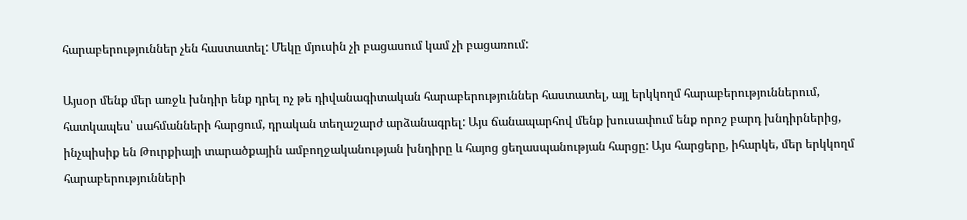հարաբերություններ չեն հաստատել: Մեկը մյուսին չի բացասում կամ չի բացառում:

Այսօր մենք մեր առջև խնդիր ենք դրել ոչ թե դիվանագիտական հարաբերություններ հաստատել, այլ երկկողմ հարաբերություններում, հատկապես՝ սահմանների հարցում, դրական տեղաշարժ արձանագրել: Այս ճանապարհով մենք խուսափում ենք որոշ բարդ խնդիրներից, ինչպիսիք են Թուրքիայի տարածքային ամբողջականության խնդիրը և հայոց ցեղասպանության հարցը: Այս հարցերը, իհարկե, մեր երկկողմ հարաբերությունների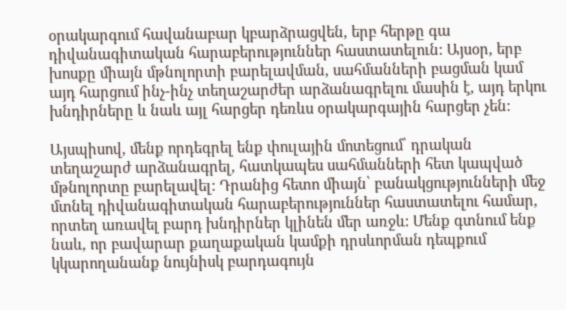օրակարգում հավանաբար կբարձրացվեն, երբ հերթը գա դիվանագիտական հարաբերություններ հաստատելուն: Այսօր, երբ խոսքը միայն մթնոլորտի բարելավման, սահմանների բացման կամ այդ հարցում ինչ-ինչ տեղաշարժեր արձանագրելու մասին է, այդ երկու խնդիրները և նաև այլ հարցեր դեռևս օրակարգային հարցեր չեն:

Այսպիսով, մենք որդեգրել ենք փուլային մոտեցում՝ դրական տեղաշարժ արձանագրել, հատկապես սահմանների հետ կապված մթնոլորտը բարելավել: Դրանից հետո միայն՝ բանակցությունների մեջ մտնել դիվանագիտական հարաբերություններ հաստատելու համար, որտեղ առավել բարդ խնդիրներ կլինեն մեր առջև: Մենք գտնում ենք նաև, որ բավարար քաղաքական կամքի դրսևորման դեպքում կկարողանանք նույնիսկ բարդագույն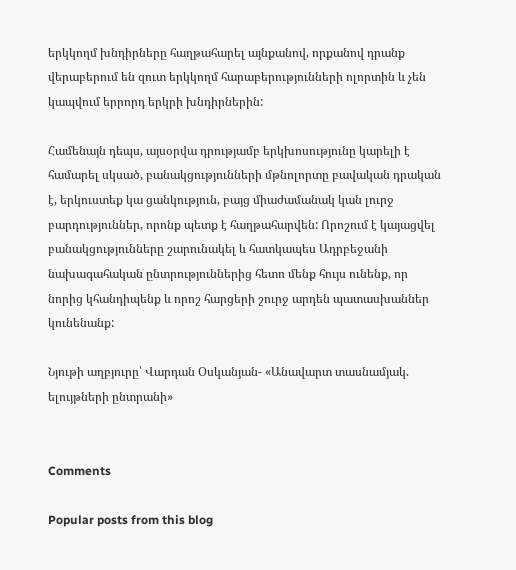երկկողմ խնդիրները հաղթահարել այնքանով, որքանով դրանք վերաբերում են զուտ երկկողմ հարաբերությունների ոլորտին և չեն կապվում երրորդ երկրի խնդիրներին:

Համենայն դեպս, այսօրվա դրությամբ երկխոսությունը կարելի է համարել սկսած, բանակցությունների մթնոլորտը բավական դրական է, երկուստեք կա ցանկություն, բայց միաժամանակ կան լուրջ բարդություններ, որոնք պետք է հաղթահարվեն: Որոշում է կայացվել բանակցությունները շարունակել և հատկապես Ադրբեջանի նախագահական ընտրություններից հետո մենք հույս ունենք, որ նորից կհանդիպենք և որոշ հարցերի շուրջ արդեն պատասխաններ կունենանք:

Նյութի աղբյուրը՝ Վարդան Օսկանյան- «Անավարտ տասնամյակ. ելույթների ընտրանի»


Comments

Popular posts from this blog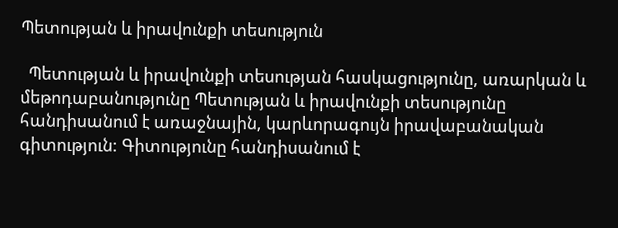Պետության և իրավունքի տեսություն

  Պետության և իրավունքի տեսության հասկացությունը, առարկան և մեթոդաբանությունը Պետության և իրավունքի տեսությունը հանդիսանում է առաջնային, կարևորագույն իրավաբանական գիտություն: Գիտությունը հանդիսանում է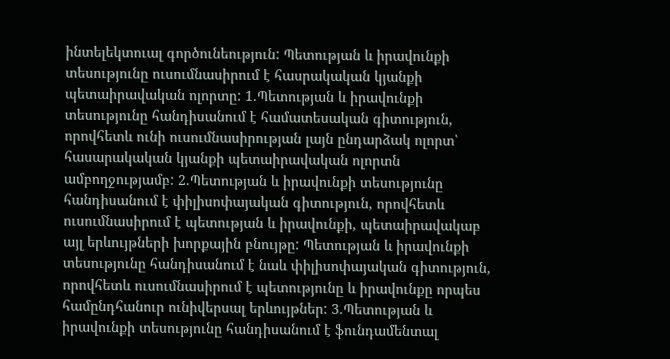ինտելեկտուալ գործունեություն: Պետության և իրավունքի տեսությունը ուսումնասիրում է հասրակական կյանքի պետաիրավական ոլորտը: 1.Պետության և իրավունքի տեսությունը հանդիսանում է համատեսական գիտություն, որովհետև ունի ուսումնասիրության լայն ընդարձակ ոլորտ՝ հասարակական կյանքի պետաիրավական ոլորտն ամբողջությամբ: 2.Պետության և իրավունքի տեսությունը հանդիսանում է փիլիսոփայական գիտություն, որովհետև ուսումնասիրում է պետության և իրավունքի, պետաիրավակաբ այլ երևույթների խորքային բնույթը: Պետության և իրավունքի տեսությունը հանդիսանում է նաև փիլիսոփայական գիտություն, որովհետև ուսումնասիրում է պետությունը և իրավունքը որպես համընդհանուր ունիվերսալ երևույթներ: 3.Պետության և իրավունքի տեսությունը հանդիսանում է ֆունդամենտալ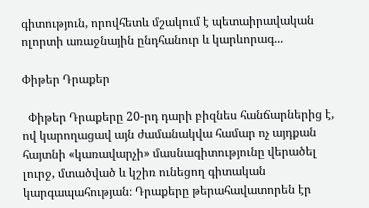գիտություն, որովհետև մշակում է պետաիրավական ոլորտի առաջնային ընդհանուր և կարևորագ...

Փիթեր Դրաքեր

  Փիթեր Դրաքերը 20-րդ դարի բիզնես հանճարներից է, ով կարողացավ այն ժամանակվա համար ոչ այդքան հայտնի «կառավարչի» մասնագիտությունը վերածել լուրջ, մտածված և կշիռ ունեցող գիտական կարգապահության։ Դրաքերը թերահավատորեն էր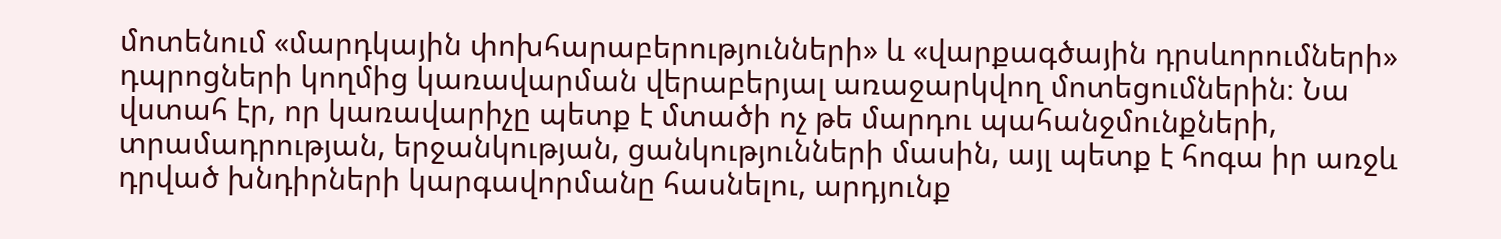մոտենում «մարդկային փոխհարաբերությունների» և «վարքագծային դրսևորումների» դպրոցների կողմից կառավարման վերաբերյալ առաջարկվող մոտեցումներին։ Նա վստահ էր, որ կառավարիչը պետք է մտածի ոչ թե մարդու պահանջմունքների, տրամադրության, երջանկության, ցանկությունների մասին, այլ պետք է հոգա իր առջև դրված խնդիրների կարգավորմանը հասնելու, արդյունք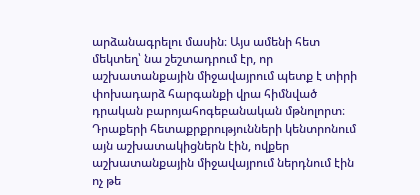արձանագրելու մասին։ Այս ամենի հետ մեկտեղ՝ նա շեշտադրում էր, որ աշխատանքային միջավայրում պետք է տիրի փոխադարձ հարգանքի վրա հիմնված դրական բարոյահոգեբանական մթնոլորտ։ Դրաքերի հետաքրքրությունների կենտրոնում այն աշխատակիցներն էին, ովքեր աշխատանքային միջավայրում ներդնում էին ոչ թե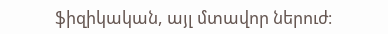ֆիզիկական, այլ մտավոր ներուժ։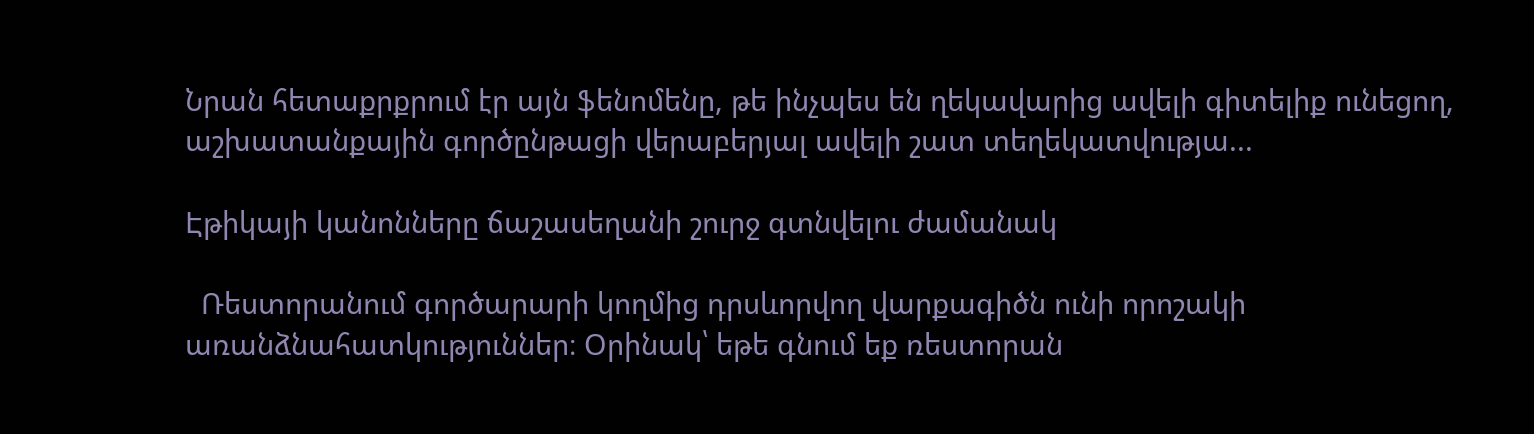Նրան հետաքրքրում էր այն ֆենոմենը, թե ինչպես են ղեկավարից ավելի գիտելիք ունեցող, աշխատանքային գործընթացի վերաբերյալ ավելի շատ տեղեկատվությա...

Էթիկայի կանոնները ճաշասեղանի շուրջ գտնվելու ժամանակ

  Ռեստորանում գործարարի կողմից դրսևորվող վարքագիծն ունի որոշակի առանձնահատկություններ։ Օրինակ՝ եթե գնում եք ռեստորան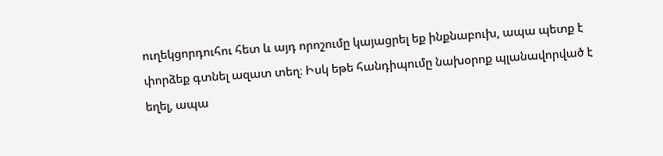ուղեկցորդուհու հետ և այդ որոշումը կայացրել եք ինքնաբուխ, ապա պետք է փորձեք գտնել ազատ տեղ։ Իսկ եթե հանդիպումը նախօրոք պլանավորված է եղել, ապա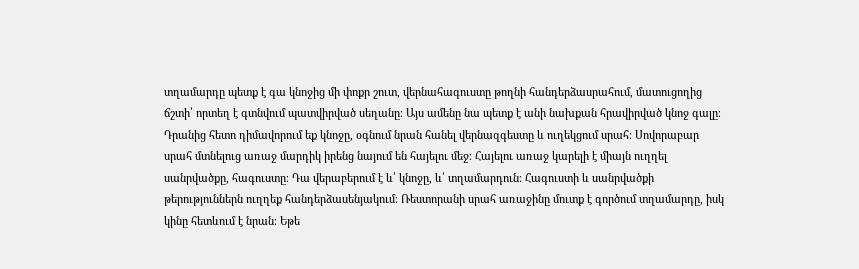տղամարդը պետք է գա կնոջից մի փոքր շուտ, վերնահագուստը թողնի հանդերձասրահում, մատուցողից ճշտի՝ որտեղ է գտնվում պատվիրված սեղանը։ Այս ամենը նա պետք է անի նախքան հրավիրված կնոջ գալը։ Դրանից հետո դիմավորում եք կնոջը, օգնում նրան հանել վերնազգեստը և ուղեկցում սրահ։ Սովորաբար սրահ մտնելուց առաջ մարդիկ իրենց նայում են հայելու մեջ։ Հայելու առաջ կարելի է միայն ուղղել սանրվածքը, հագուստը։ Դա վերաբերում է և՛ կնոջը, և՛ տղամարդուն։ Հագուստի և սանրվածքի թերություններն ուղղեք հանդերձասենյակում։ Ռեստորանի սրահ առաջինը մուտք է գործում տղամարդը, իսկ կինը հետևում է նրան։ Եթե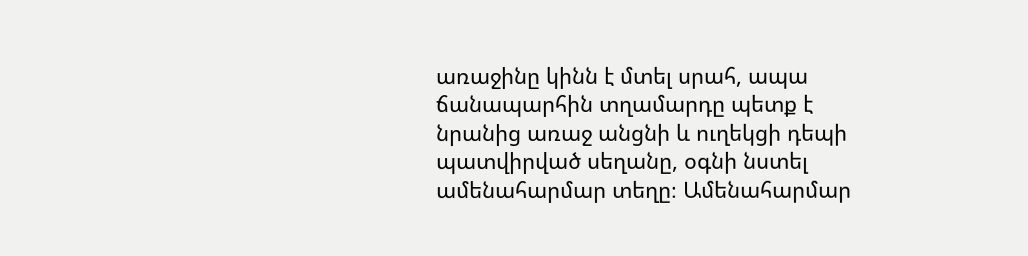առաջինը կինն է մտել սրահ, ապա ճանապարհին տղամարդը պետք է նրանից առաջ անցնի և ուղեկցի դեպի պատվիրված սեղանը, օգնի նստել ամենահարմար տեղը։ Ամենահարմար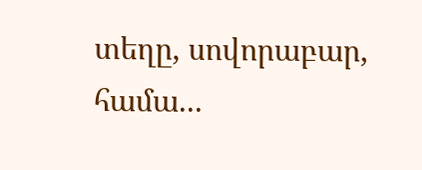տեղը, սովորաբար, համա...